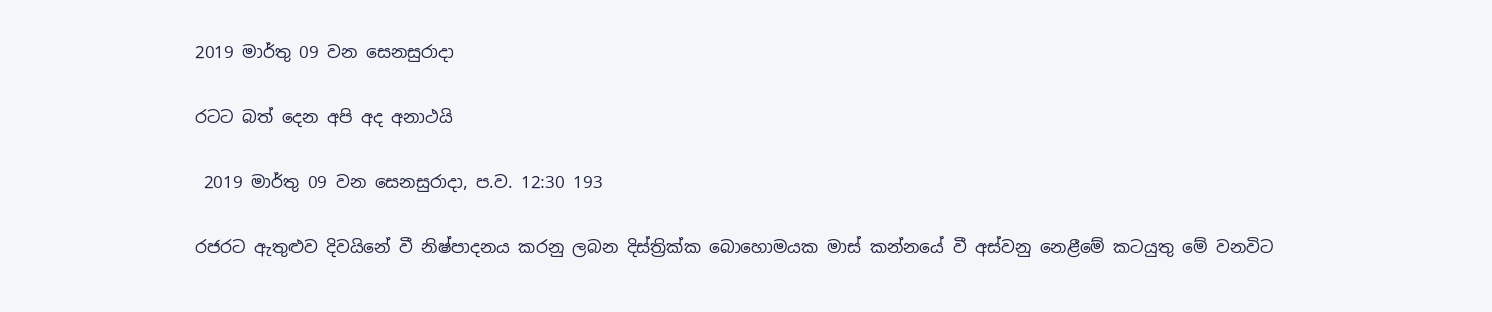2019 මාර්තු 09 වන සෙනසුරාදා

රටට බත් දෙන අපි අද අනාථයි

 2019 මාර්තු 09 වන සෙනසුරාදා, ප.ව. 12:30 193

රජරට ඇතුළුව දිවයිනේ වී නිෂ්පාදනය කරනු ලබන දිස්ත්‍රික්ක බොහොමයක මාස් කන්නයේ වී අස්වනු නෙළීමේ කටයුතු මේ වනවිට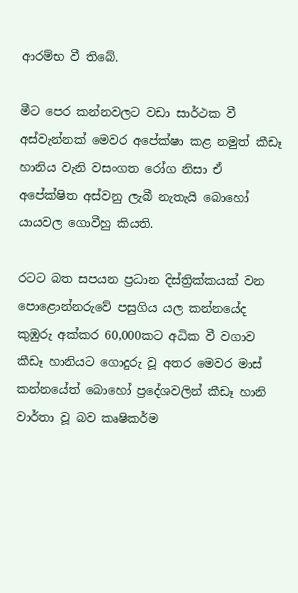ආරම්භ වී තිබේ.

මීට පෙර කන්නවලට වඩා සාර්ථක වී අස්වැන්නක් මෙවර අපේක්ෂා කළ නමුත් කීඩෑ හානිය වැනි වසංගත රෝග නිසා ඒ අපේක්ෂිත අස්වනු ලැබී නැතැයි බොහෝ යායවල ගොවීහු කියති.

රටට බත සපයන ප්‍රධාන දිස්ත්‍රික්කයක් වන පොළොන්නරුවේ පසුගිය යල කන්නයේද කුඹුරු අක්කර 60,000කට අධික වී වගාව කීඩෑ හානියට ගොදුරු වූ අතර මෙවර මාස් කන්නයේත් බොහෝ ප්‍රදේශවලින් කීඩෑ හානි වාර්තා වූ බව කෘෂිකර්ම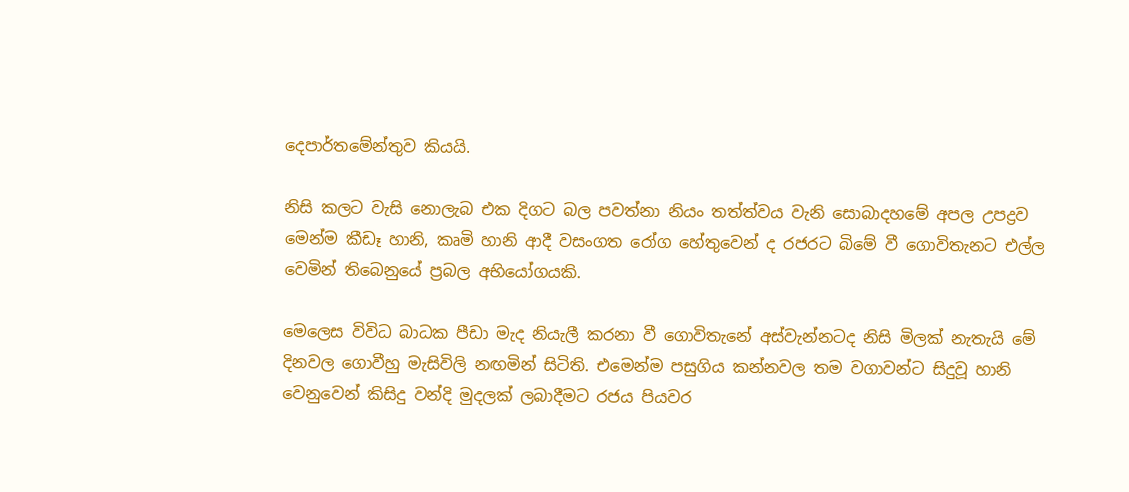දෙපාර්තමේන්තුව කියයි.

නිසි කලට වැසි නොලැබ එක දිගට බල පවත්නා නියං තත්ත්වය වැනි සොබාදහමේ අපල උපද්‍රව මෙන්ම කීඩෑ හානි, කෘමි හානි ආදී වසංගත රෝග හේතුවෙන් ද රජරට බිමේ වී ගොවිතැනට එල්ල වෙමින් තිබෙනුයේ ප්‍රබල අභියෝගයකි.

මෙලෙස විවිධ බාධක පීඩා මැද නියැලී කරනා වී ගොවිතැනේ අස්වැන්නටද නිසි මිලක් නැතැයි මේ දිනවල ගොවීහු මැසිවිලි නඟමින් සිටිති. එමෙන්ම පසුගිය කන්නවල තම වගාවන්ට සිදුවූ හානි වෙනුවෙන් කිසිදු වන්දි මුදලක් ලබාදීමට රජය පියවර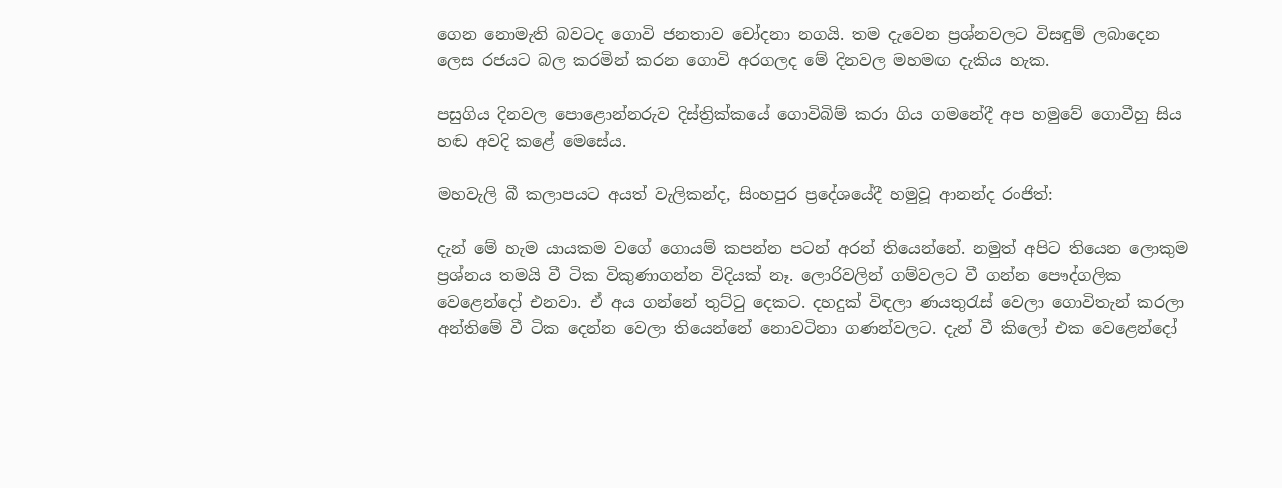ගෙන නොමැති බවටද ගොවි ජනතාව චෝදනා නගයි. තම දැවෙන ප්‍රශ්නවලට විසඳුම් ලබාදෙන ලෙස රජයට බල කරමින් කරන ගොවි අරගලද මේ දිනවල මහමඟ දැකිය හැක.

පසුගිය දිනවල පොළොන්නරුව දිස්ත්‍රික්කයේ ගොවිබිම් කරා ගිය ගමනේදී අප හමුවේ ගොවීහු සිය හඬ අවදි කළේ මෙසේය.

මහවැලි බී කලාපයට අයත් වැලිකන්ද, සිංහපුර ප්‍රදේශයේදී හමුවූ ආනන්ද රංජිත්:

දැන් මේ හැම යායකම වගේ ගොයම් කපන්න පටන් අරන් තියෙන්නේ. නමුත් අපිට තියෙන ලොකුම ප්‍රශ්නය තමයි වී ටික විකුණාගන්න විදියක් නෑ. ලොරිවලින් ගම්වලට වී ගන්න පෞද්ගලික වෙළෙන්දෝ එනවා. ඒ අය ගන්නේ තුට්ටු දෙකට. දහදුක් විඳලා ණයතුරැස් වෙලා ගොවිතැන් කරලා අන්තිමේ වී ටික දෙන්න වෙලා තියෙන්නේ නොවටිනා ගණන්වලට. දැන් වී කිලෝ එක වෙළෙන්දෝ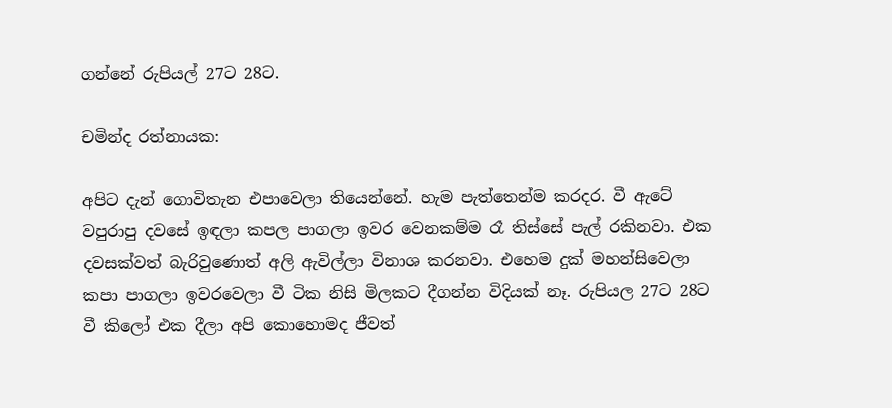ගන්නේ රුපියල් 27ට 28ට.

චමින්ද රත්නායක:

අපිට දැන් ගොවිතැන එපාවෙලා තියෙන්නේ. හැම පැත්තෙන්ම කරදර. වී ඇටේ වපුරාපු දවසේ ඉඳලා කපල පාගලා ඉවර වෙනකම්ම රෑ තිස්සේ පැල් රකිනවා. එක දවසක්වත් බැරිවුණොත් අලි ඇවිල්ලා විනාශ කරනවා. එහෙම දුක් මහන්සිවෙලා කපා පාගලා ඉවරවෙලා වී ටික නිසි මිලකට දීගන්න විදියක් නෑ. රුපියල 27ට 28ට වී කිලෝ එක දීලා අපි කොහොමද ජීවත්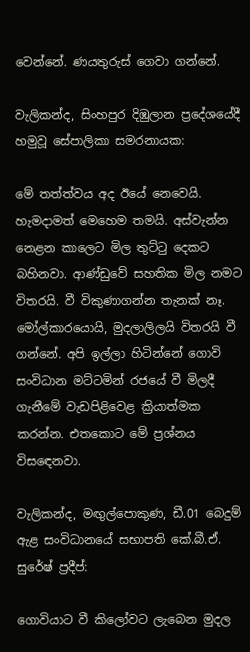වෙන්නේ. ණයතුරුස් ගෙවා ගන්නේ.

වැලිකන්ද, සිංහපුර දිඹුලාන ප්‍රදේශයේදී හමුවූ සේපාලිකා සමරනායක:

මේ තත්ත්වය අද ඊයේ නෙවෙයි. හැමදාමත් මෙහෙම තමයි. අස්වැන්න නෙළන කාලෙට මිල තුට්ටු දෙකට බහිනවා. ආණ්ඩුවේ සහතික මිල නමට විතරයි. වී විකුණාගන්න තැනක් නෑ. මෝල්කාරයොයි, මුදලාලිලයි විතරයි වී ගන්නේ. අපි ඉල්ලා හිටින්නේ ගොවි සංවිධාන මට්ටමින් රජයේ වී මිලදී ගැනීමේ වැඩපිළිවෙළ ක්‍රියාත්මක කරන්න. එතකොට මේ ප්‍රශ්නය විසඳෙනවා.

වැලිකන්ද, මඟුල්පොකුණ, ඩී.01 බෙදුම් ඇළ සංවිධානයේ සභාපති කේ.බී.ඒ. සුරේෂ් ප්‍රදීප්:

ගොවියාට වී කිලෝවට ලැබෙන මුදල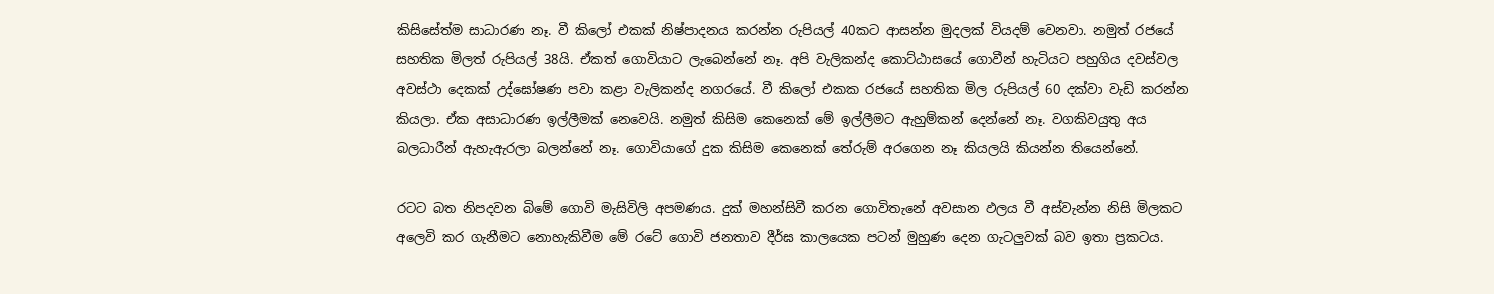කිසිසේත්ම සාධාරණ නෑ. වී කිලෝ එකක් නිෂ්පාදනය කරන්න රුපියල් 40කට ආසන්න මුදලක් වියදම් වෙනවා. නමුත් රජයේ සහතික මිලත් රුපියල් 38යි. ඒකත් ගොවියාට ලැබෙන්නේ නෑ. අපි වැලිකන්ද කොට්ඨාසයේ ගොවීන් හැටියට පහුගිය දවස්වල අවස්ථා දෙකක් උද්ඝෝෂණ පවා කළා වැලිකන්ද නගරයේ. වී කිලෝ එකක රජයේ සහතික මිල රුපියල් 60 දක්වා වැඩි කරන්න කියලා. ඒක අසාධාරණ ඉල්ලීමක් නෙවෙයි. නමුත් කිසිම කෙනෙක් මේ ඉල්ලීමට ඇහුම්කන් දෙන්නේ නෑ. වගකිවයුතු අය බලධාරීන් ඇහැඇරලා බලන්නේ නෑ. ගොවියාගේ දුක කිසිම කෙනෙක් තේරුම් අරගෙන නෑ කියලයි කියන්න තියෙන්නේ.

රටට බත නිපදවන බිමේ ගොවි මැසිවිලි අපමණය. දුක් මහන්සිවී කරන ගොවිතැනේ අවසාන ඵලය වී අස්වැන්න නිසි මිලකට අලෙවි කර ගැනීමට නොහැකිවීම මේ රටේ ගොවි ජනතාව දීර්ඝ කාලයෙක පටන් මුහුණ දෙන ගැටලුවක් බව ඉතා ප්‍රකටය.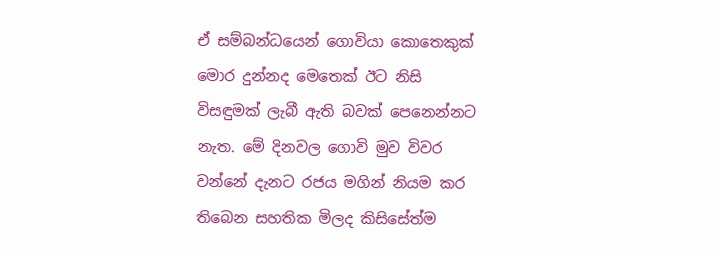ඒ සම්බන්ධයෙන් ගොවියා කොතෙකුක් මොර දුන්නද මෙතෙක් ඊට නිසි විසඳුමක් ලැබී ඇති බවක් පෙනෙන්නට නැත. මේ දිනවල ගොවි මුව විවර වන්නේ දැනට රජය මගින් නියම කර තිබෙන සහතික මිලද කිසිසේත්ම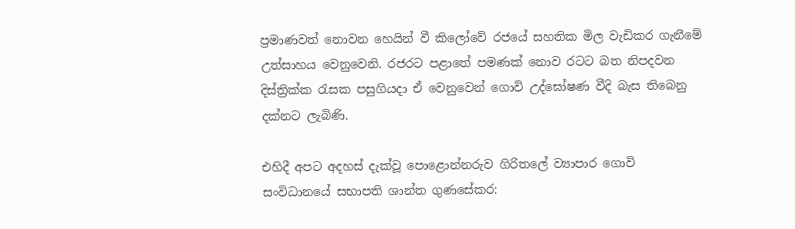ප්‍රමාණවත් නොවන හෙයින් වී කිලෝවේ රජයේ සහතික මිල වැඩිකර ගැනීමේ උත්සාහය වෙනුවෙනි. රජරට පළාතේ පමණක් නොව රටට බත නිපදවන දිස්ත්‍රික්ක රැසක පසුගියදා ඒ වෙනුවෙන් ගොවි උද්ඝෝෂණ වීදි බැස තිබෙනු දක්නට ලැබිණි.

එහිදී අපට අදහස් දැක්වූ පොළොන්නරුව ගිරිතලේ ව්‍යාපාර ගොවි සංවිධානයේ සභාපති ශාන්ත ගුණසේකර: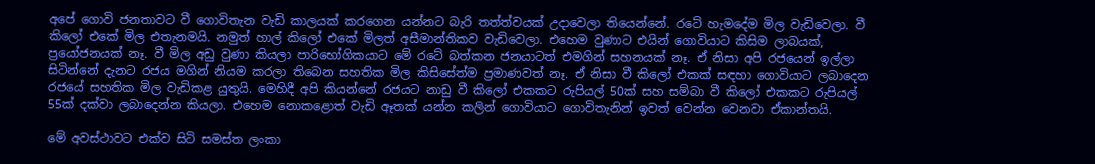අපේ ගොවි ජනතාවට වී ගොවිතැන වැඩි කාලයක් කරගෙන යන්නට බැරි තත්ත්වයක් උදාවෙලා තියෙන්නේ. රටේ හැමදේම මිල වැඩිවෙලා. වී කිලෝ එකේ මිල එතැනමයි. නමුත් හාල් කිලෝ එකේ මිලත් අසීමාන්තිකව වැඩිවෙලා. එහෙම වුණාට එයින් ගොවියාට කිසිම ලාබයක්, ප්‍රයෝජනයක් නෑ. වී මිල අඩු වුණා කියලා පාරිභෝගිකයාට මේ රටේ බත්කන ජනයාටත් එමගින් සහනයක් නෑ. ඒ නිසා අපි රජයෙන් ඉල්ලා සිටින්නේ දැනට රජය මගින් නියම කරලා තිබෙන සහතික මිල කිසිසේත්ම ප්‍රමාණවත් නෑ. ඒ නිසා වී කිලෝ එකක් සඳහා ගොවියාට ලබාදෙන රජයේ සහතික මිල වැඩිකළ යුතුයි. මෙහිදී අපි කියන්නේ රජයට නාඩු වී කිලෝ එකකට රුපියල් 50ක් සහ සම්බා වී කිලෝ එකකට රුපියල් 55ක් දක්වා ලබාදෙන්න කියලා. එහෙම නොකළොත් වැඩි ඈතක් යන්න කලින් ගොවියාට ගොවිතැනින් ඉවත් වෙන්න වෙනවා ඒකාන්තයි.

මේ අවස්ථාවට එක්ව සිටි සමස්ත ලංකා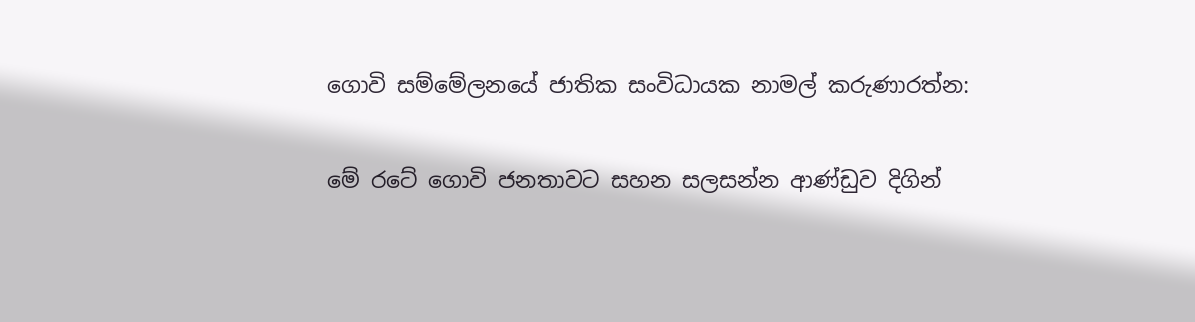ගොවි සම්මේලනයේ ජාතික සංවිධායක නාමල් කරුණාරත්න:

මේ රටේ ගොවි ජනතාවට සහන සලසන්න ආණ්ඩුව දිගින්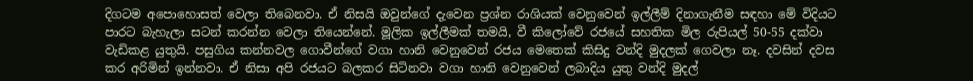දිගටම අපොහොසත් වෙලා තිබෙනවා. ඒ නිසයි ඔවුන්ගේ දැවෙන ප්‍රශ්න රාශියක් වෙනුවෙන් ඉල්ලීම් දිනාගැනීම සඳහා මේ විදියට පාරට බැහැලා සටන් කරන්න වෙලා තියෙන්නේ. මූලික ඉල්ලීමක් තමයි, වී කිලෝවේ රජයේ සහතික මිල රුපියල් 50-55 දක්වා වැඩිකළ යුතුයි. පසුගිය කන්නවල ගොවීන්ගේ වගා හානි වෙනුවෙන් රජය මෙතෙක් කිසිදු වන්දි මුදලක් ගෙවලා නෑ. දවසින් දවස කර අරිමින් ඉන්නවා. ඒ නිසා අපි රජයට බලකර සිටිනවා වගා හානි වෙනුවෙන් ලබාදිය යුතු වන්දි මුදල්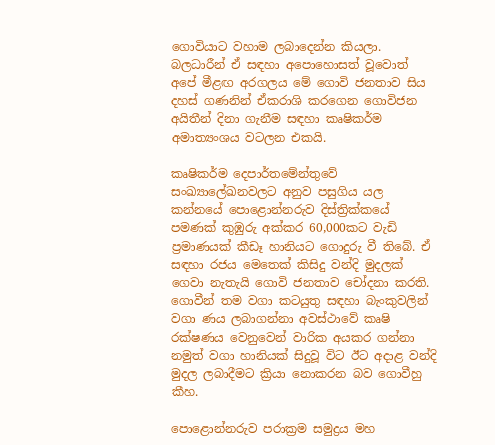ගොවියාට වහාම ලබාදෙන්න කියලා. බලධාරීන් ඒ සඳහා අපොහොසත් වූවොත් අපේ මීළඟ අරගලය මේ ගොවි ජනතාව සිය දහස් ගණනින් ඒකරාශි කරගෙන ගොවිජන අයිතීන් දිනා ගැනීම සඳහා කෘෂිකර්ම අමාත්‍යංශය වටලන එකයි.

කෘෂිකර්ම දෙපාර්තමේන්තුවේ සංඛ්‍යාලේඛනවලට අනුව පසුගිය යල කන්නයේ පොළොන්නරුව දිස්ත්‍රික්කයේ පමණක් කුඹුරු අක්කර 60,000කට වැඩි ප්‍රමාණයක් කීඩෑ හානියට ගොදුරු වී තිබේ. ඒ සඳහා රජය මෙතෙක් කිසිදු වන්දි මුදලක් ගෙවා නැතැයි ගොවි ජනතාව චෝදනා කරති. ගොවීන් තම වගා කටයුතු සඳහා බැංකුවලින් වගා ණය ලබාගන්නා අවස්ථාවේ කෘෂි රක්ෂණය වෙනුවෙන් වාරික අයකර ගන්නා නමුත් වගා හානියක් සිදුවූ විට ඊට අදාළ වන්දි මුදල ලබාදීමට ක්‍රියා නොකරන බව ගොවීහු කීහ.

පොළොන්නරුව පරාක්‍රම සමුද්‍රය මහ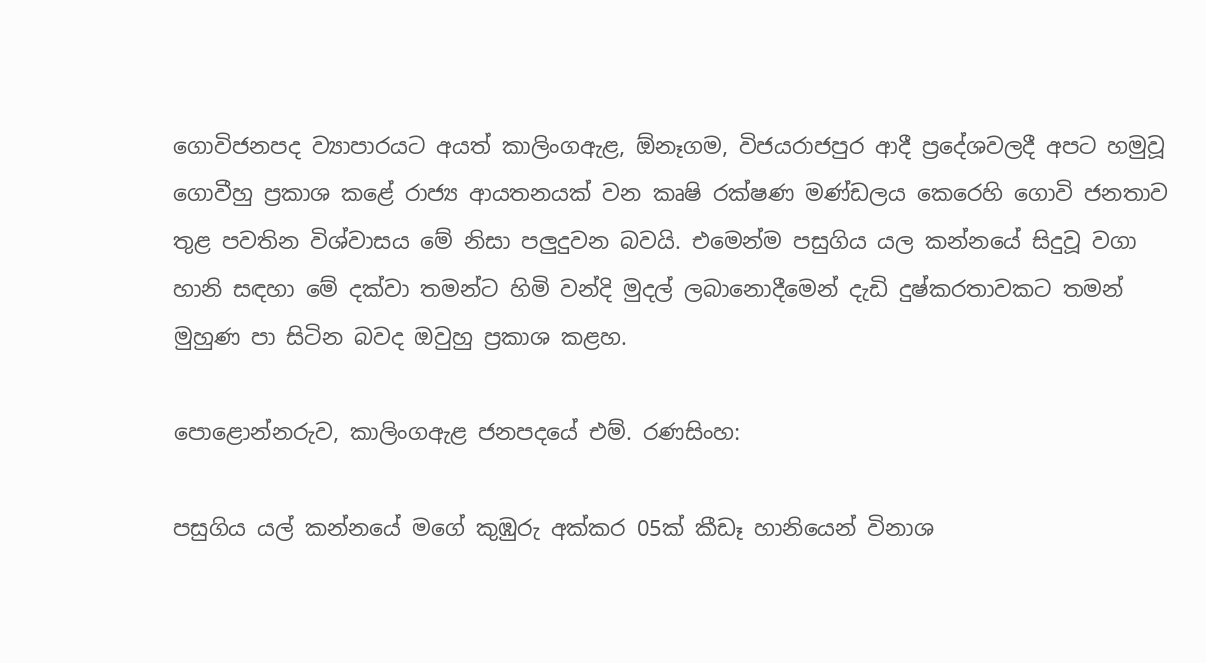ගොවිජනපද ව්‍යාපාරයට අයත් කාලිංගඇළ, ඕනෑගම, විජයරාජපුර ආදී ප්‍රදේශවලදී අපට හමුවූ ගොවීහු ප්‍රකාශ කළේ රාජ්‍ය ආයතනයක් වන කෘෂි රක්ෂණ මණ්ඩලය කෙරෙහි ගොවි ජනතාව තුළ පවතින විශ්වාසය මේ නිසා පලුදුවන බවයි. එමෙන්ම පසුගිය යල කන්නයේ සිදුවූ වගා හානි සඳහා මේ දක්වා තමන්ට හිමි වන්දි මුදල් ලබානොදීමෙන් දැඩි දුෂ්කරතාවකට තමන් මුහුණ පා සිටින බවද ඔවුහු ප්‍රකාශ කළහ.

පොළොන්නරුව, කාලිංගඇළ ජනපදයේ එම්. රණසිංහ:

පසුගිය යල් කන්නයේ මගේ කුඹුරු අක්කර 05ක් කීඩෑ හානියෙන් විනාශ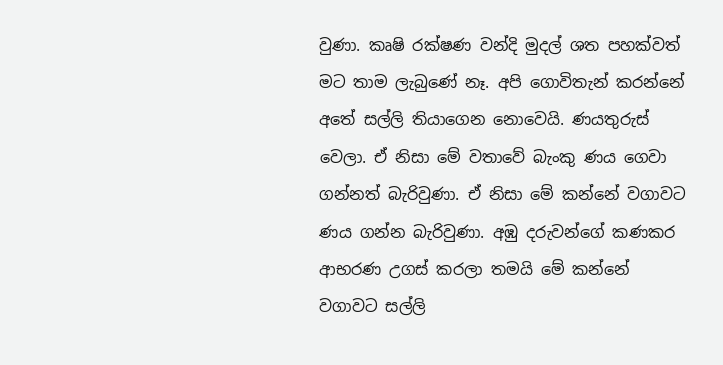වුණා. කෘෂි රක්ෂණ වන්දි මුදල් ශත පහක්වත් මට තාම ලැබුණේ නෑ. අපි ගොවිතැන් කරන්නේ අතේ සල්ලි තියාගෙන නොවෙයි. ණයතුරුස් වෙලා. ඒ නිසා මේ වතාවේ බැංකු ණය ගෙවා ගන්නත් බැරිවුණා. ඒ නිසා මේ කන්නේ වගාවට ණය ගන්න බැරිවුණා. අඹු දරුවන්ගේ කණකර ආභරණ උගස් කරලා තමයි මේ කන්නේ වගාවට සල්ලි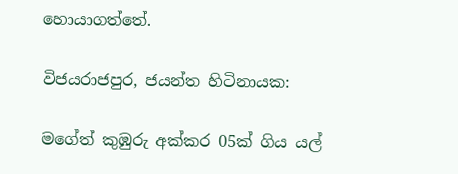හොයාගත්තේ.

විජයරාජපුර, ජයන්ත හිටිනායක:

මගේත් කුඹුරු අක්කර 05ක් ගිය යල්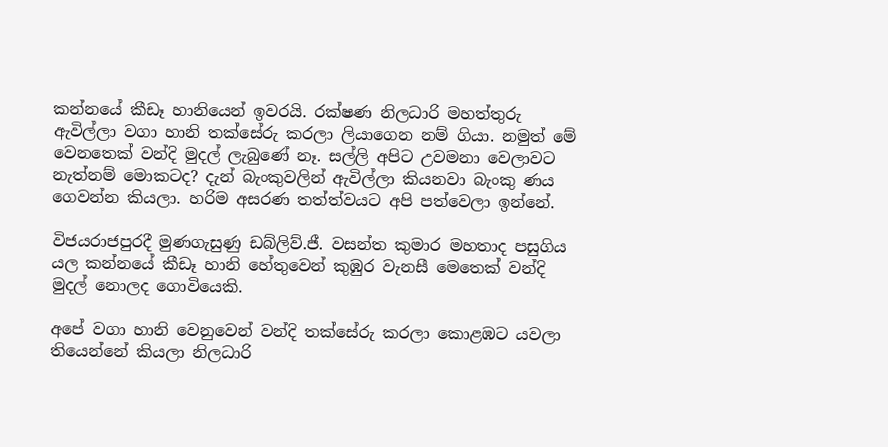කන්නයේ කීඩෑ හානියෙන් ඉවරයි. රක්ෂණ නිලධාරි මහත්තුරු ඇවිල්ලා වගා හානි තක්සේරු කරලා ලියාගෙන නම් ගියා. නමුත් මේ වෙනතෙක් වන්දි මුදල් ලැබුණේ නෑ. සල්ලි අපිට උවමනා වෙලාවට නැත්නම් මොකටද? දැන් බැංකුවලින් ඇවිල්ලා කියනවා බැංකු ණය ගෙවන්න කියලා. හරිම අසරණ තත්ත්වයට අපි පත්වෙලා ඉන්නේ.

විජයරාජපුරදී මුණගැසුණු ඩබ්ලිව්.ජී. වසන්ත කුමාර මහතාද පසුගිය යල කන්නයේ කීඩෑ හානි හේතුවෙන් කුඹුර වැනසී මෙතෙක් වන්දි මුදල් නොලද ගොවියෙකි.

අපේ වගා හානි වෙනුවෙන් වන්දි තක්සේරු කරලා කොළඹට යවලා තියෙන්නේ කියලා නිලධාරි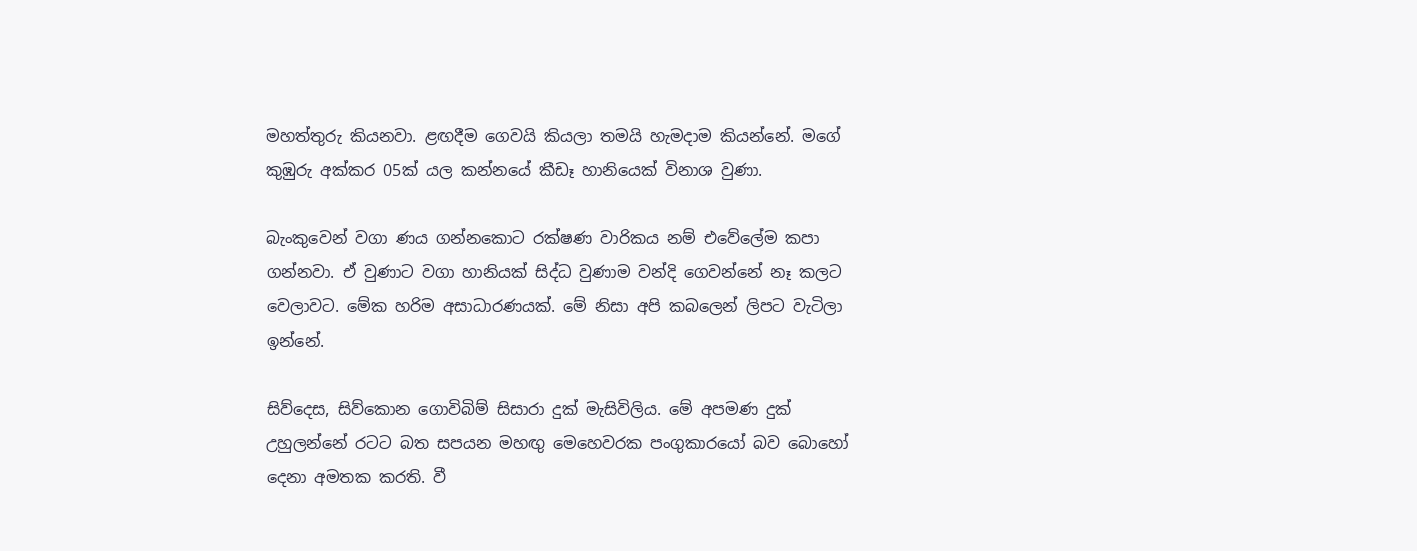මහත්තුරු කියනවා. ළඟදීම ගෙවයි කියලා තමයි හැමදාම කියන්නේ. මගේ කුඹුරු අක්කර 05ක් යල කන්නයේ කීඩෑ හානියෙක් විනාශ වුණා.

බැංකුවෙන් වගා ණය ගන්නකොට රක්ෂණ වාරිකය නම් එවේලේම කපා ගන්නවා. ඒ වුණාට වගා හානියක් සිද්ධ වුණාම වන්දි ගෙවන්නේ නෑ කලට වෙලාවට. මේක හරිම අසාධාරණයක්. මේ නිසා අපි කබලෙන් ලිපට වැටිලා ඉන්නේ.

සිව්දෙස, සිව්කොන ගොවිබිම් සිසාරා දුක් මැසිවිලිය. මේ අපමණ දුක් උහුලන්නේ රටට බත සපයන මහඟු මෙහෙවරක පංගුකාරයෝ බව බොහෝ දෙනා අමතක කරති. වී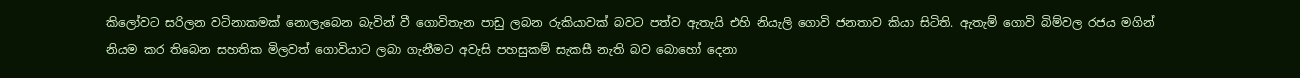කිලෝවට සරිලන වටිනාකමක් නොලැබෙන බැවින් වී ගොවිතැන පාඩු ලබන රුකියාවක් බවට පත්ව ඇතැයි එහි නියැලි ගොවි ජනතාව කියා සිටිති. ඇතැම් ගොවි බිම්වල රජය මගින් නියම කර තිබෙන සහතික මිලවත් ගොවියාට ලබා ගැනීමට අවැසි පහසුකම් සැකසී නැති බව බොහෝ දෙනා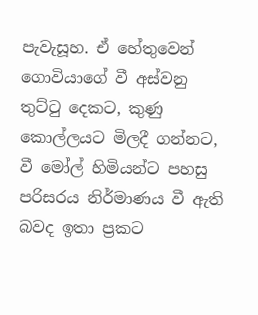පැවැසූහ. ඒ හේතුවෙන් ගොවියාගේ වී අස්වනු තුට්ටු දෙකට, කුණු කොල්ලයට මිලදී ගන්නට, වී මෝල් හිමියන්ට පහසු පරිසරය නිර්මාණය වී ඇති බවද ඉතා ප්‍රකට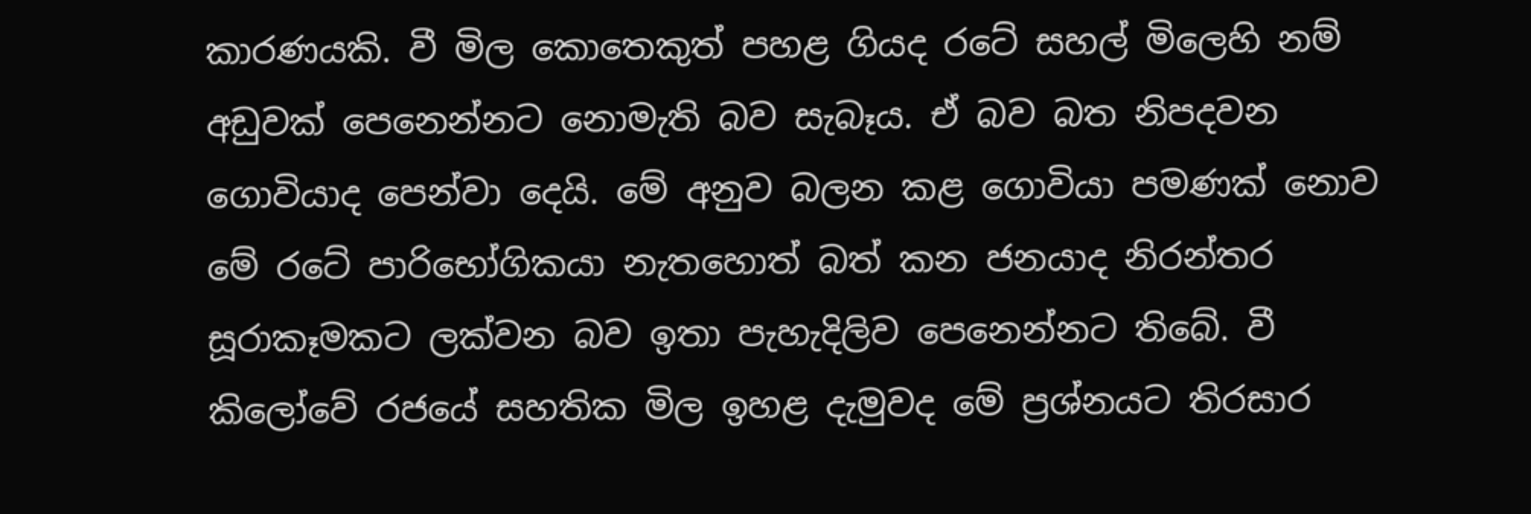කාරණයකි. වී මිල කොතෙකුත් පහළ ගියද රටේ සහල් මිලෙහි නම් අඩුවක් පෙනෙන්නට නොමැති බව සැබෑය. ඒ බව බත නිපදවන ගොවියාද පෙන්වා දෙයි. මේ අනුව බලන කළ ගොවියා පමණක් නොව මේ රටේ පාරිභෝගිකයා නැතහොත් බත් කන ජනයාද නිරන්තර සූරාකෑමකට ලක්වන බව ඉතා පැහැදිලිව පෙනෙන්නට තිබේ. වී කිලෝවේ රජයේ සහතික මිල ඉහළ දැමුවද මේ ප්‍රශ්නයට තිරසාර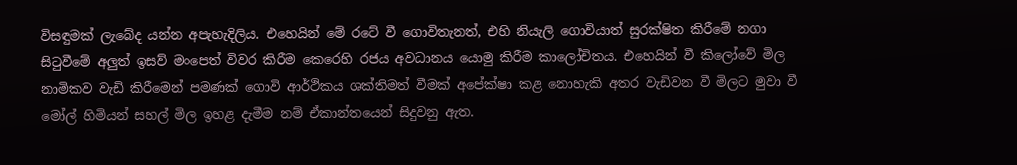විසඳුමක් ලැබේද යන්න අපැහැදිලිය. එහෙයින් මේ රටේ වී ගොවිතැනත්, එහි නියැලි ගොවියාත් සුරක්ෂිත කිරීමේ නගා සිටුවීමේ අලුත් ඉසව් මංපෙත් විවර කිරීම කෙරෙහි රජය අවධානය යොමු කිරීම කාලෝචිතය. එහෙයින් වී කිලෝවේ මිල නාමිකව වැඩි කිරීමෙන් පමණක් ගොවි ආර්ථිකය ශක්තිමත් වීමක් අපේක්ෂා කළ නොහැකි අතර වැඩිවන වී මිලට මුවා වී මෝල් හිමියන් සහල් මිල ඉහළ දැමීම නම් ඒකාන්තයෙන් සිදුවනු ඇත.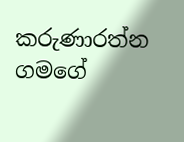කරුණාරත්න ගමගේ